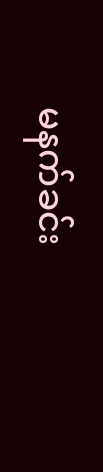မနက်ခင်း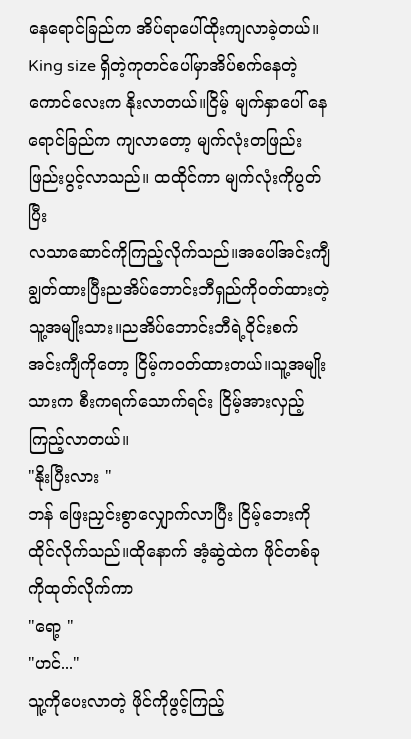နေရောင်ခြည်က အိပ်ရာပေါ်ထိုးကျလာခဲ့တယ်။
King size ရှိတဲ့ကုတင်ပေါ်မှာအိပ်စက်နေတဲ့ ကောင်လေးက နိုးလာတယ်။ငြိမ့် မျက်နှာပေါ် နေရောင်ခြည်က ကျလာတော့ မျက်လုံးတဖြည်းဖြည်းပွင့်လာသည်။ ထထိုင်ကာ မျက်လုံးကိုပွတ်ပြီး
လသာဆောင်ကိုကြည့်လိုက်သည်။အပေါ်အင်းကျီချွတ်ထားပြီးညအိပ်ဘောင်းဘီရှည်ကို၀တ်ထားတဲ့ သူ့အမျိုးသား။ညအိပ်ဘောင်းဘီရဲ့ဝိုင်းစက်
အင်းကျီကိုတော့ ငြိမ့်က၀တ်ထားတယ်။သူ့အမျိုးသားက စီးကရက်သောက်ရင်း ငြိမ့်အားလှည့်ကြည့်လာတယ်။
"နိုးပြီးလား "
ဘန် ဖြေးညှင်းစွာလျှောက်လာပြီး ငြိမ့်ဘေးကိုထိုင်လိုက်သည်။ထိုနောက် အံ့ဆွဲထဲက ဖိုင်တစ်ခုကိုထုတ်လိုက်ကာ
"ရော့ "
"ဟင်..."
သူ့ကိုပေးလာတဲ့ ဖိုင်ကိုဖွင့်ကြည့်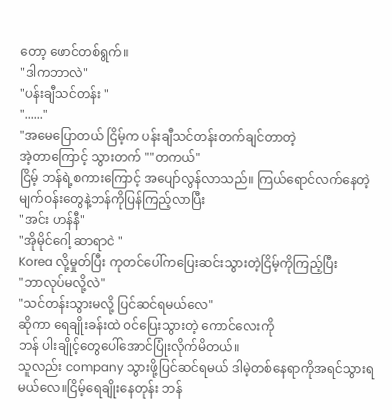တော့ ဖောင်တစ်ရွက်။
"ဒါကဘာလဲ"
"ပန်းချီသင်တန်း "
"......"
"အမေပြောတယ် ငြိမ့်က ပန်းချီသင်တန်းတက်ချင်တာတဲ့
အဲ့တာကြောင့် သွားတက် ""တကယ်"
ငြိမ့် ဘန်ရဲ့စကားကြောင့် အပျော်လွန်လာသည်။ ကြယ်ရောင်လက်နေတဲ့မျက်ဝန်းတွေနဲ့ဘန်ကိုပြန်ကြည့်လာပြီး
"အင်း ဟန်နီ"
"အိုမိုင်ဂေါ့ ဆာရာငဲ "
Korea လို့မှုတ်ပြီး ကုတင်ပေါ်ကပြေးဆင်းသွားတဲ့ငြိမ့်ကိုကြည့်ပြီး
"ဘာလုပ်မလို့လဲ"
"သင်တန်းသွားမလို့ ပြင်ဆင်ရမယ်လေ"
ဆိုကာ ရေချိုးခန်းထဲ ၀င်ပြေးသွားတဲ့ ကောင်လေးကို
ဘန် ပါးချိုင့်တွေပေါ်အောင်ပြုံးလိုက်မိတယ်။
သူလည်း company သွားဖို့ပြင်ဆင်ရမယ် ဒါမဲ့တစ်နေရာကိုအရင်သွားရမယ်လေ။ငြိမ့်ရေချိုးနေတုန်း ဘန်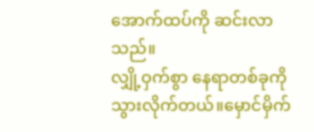အောက်ထပ်ကို ဆင်းလာသည်။
လျှို့ဝှက်စွာ နေရာတစ်ခုကိုသွားလိုက်တယ်။မှောင်မှိက်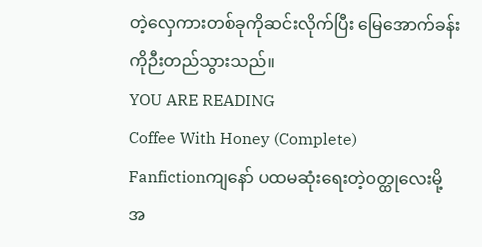တဲ့လှေကားတစ်ခုကိုဆင်းလိုက်ပြီး မြေအောက်ခန်းကိုဉီးတည်သွားသည်။
YOU ARE READING
Coffee With Honey (Complete)
Fanfictionကျနော် ပထမဆုံးရေးတဲ့၀တ္ထုလေးမို့ အ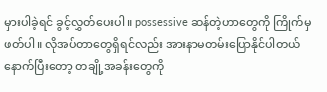မှားပါခဲ့ရင် ခွင့်လွှတ်ပေးပါ။ possessive ဆန်တဲ့ဟာတွေကို ကြိုက်မှဖတ်ပါ။ လိုအပ်တာတွေရှိရင်လည်း အားနာမတမ်းပြောနိုင်ပါတယ် နောက်ပြီးတော့ တချို့အခန်းတွေကို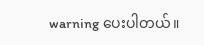warning ပေးပါတယ်။